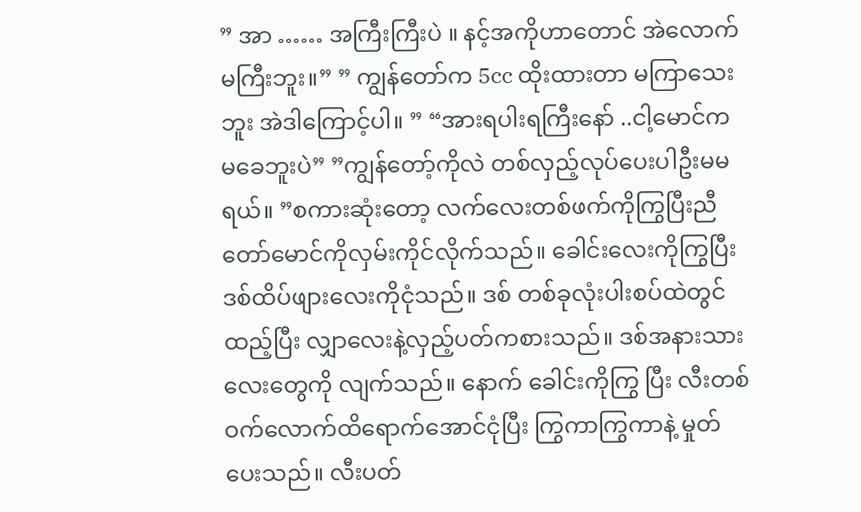” အာ …… အကြီးကြီးပဲ ။ နင့်အကိုဟာတောင် အဲလောက်မကြီးဘူး။” ” ကျွန်တော်က 5cc ထိုးထားတာ မကြာသေးဘူး အဲဒါကြောင့်ပါ။ ” “အားရပါးရကြီးနော် ..ငါ့မောင်က မခေဘူးပဲ” ”ကျွန်တော့်ကိုလဲ တစ်လှည့်လုပ်ပေးပါဦးမမရယ်။ ”စကားဆုံးတော့ လက်လေးတစ်ဖက်ကိုကြွပြီးညီတော်မောင်ကိုလှမ်းကိုင်လိုက်သည်။ ခေါင်းလေးကိုကြွပြီး ဒစ်ထိပ်ဖျားလေးကိုငုံသည်။ ဒစ် တစ်ခုလုံးပါးစပ်ထဲတွင်ထည့်ပြီး လျှာလေးနဲ့လှည့်ပတ်ကစားသည်။ ဒစ်အနားသားလေးတွေကို လျက်သည်။ နောက် ခေါင်းကိုကြွ ပြီး လီးတစ်ဝက်လောက်ထိရောက်အောင်ငုံပြီး ကြွကာကြွကာနဲ့ မှုတ်ပေးသည်။ လီးပတ်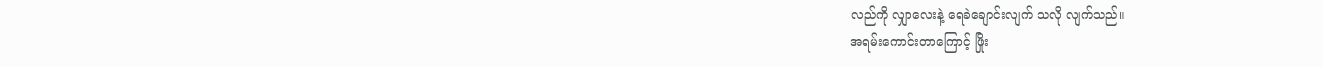လည်ကို လျှာလေးနဲ့ ရေခဲချောင်းလျက် သလို လျက်သည်။
အရမ်းကောင်းတာကြောင့် ဖြိုး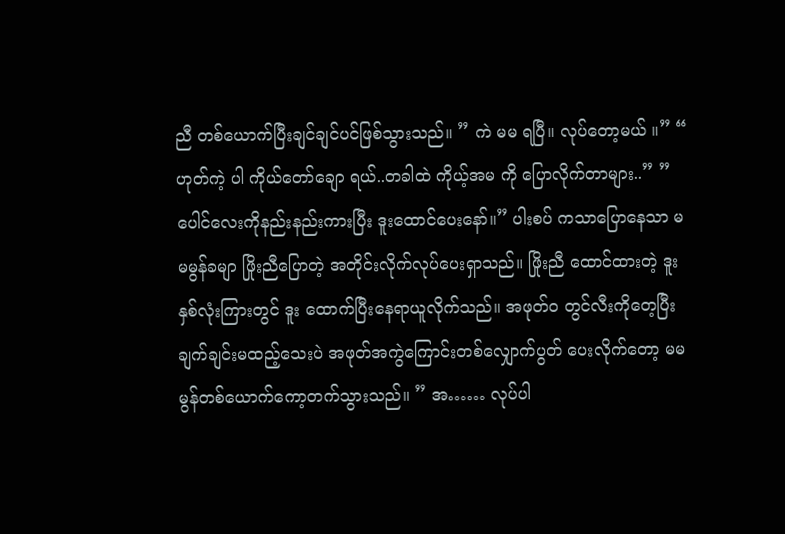ညီ တစ်ယောက်ပြီးချင်ချင်ပင်ဖြစ်သွားသည်။ ” ကဲ မမ ရပြီ။ လုပ်တော့မယ် ။” “ ဟုတ်ကဲ့ ပါ ကိုယ်တော်ချော ရယ်..တခါထဲ ကိုယ့်အမ ကို ပြောလိုက်တာများ..” ”ပေါင်လေးကိုနည်းနည်းကားပြီး ဒူးထောင်ပေးနော်။” ပါးစပ် ကသာပြောနေသာ မမမွန်ခမျာ ဖြိုးညီပြောတဲ့ အတိုင်းလိုက်လုပ်ပေးရှာသည်။ ဖြိုးညီ ထောင်ထားတဲ့ ဒူးနှစ်လုံးကြားတွင် ဒူး ထောက်ပြီးနေရာယူလိုက်သည်။ အဖုတ်၀ တွင်လီးကိုတေ့ပြီးချက်ချင်းမထည့်သေးပဲ အဖုတ်အကွဲကြောင်းတစ်လျှောက်ပွတ် ပေးလိုက်တော့ မမမွန်တစ်ယောက်ကော့တက်သွားသည်။ ” အ…… လုပ်ပါ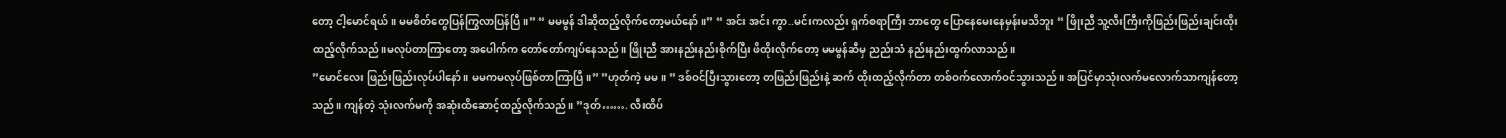တော့ ငါ့မောင်ရယ် ။ မမစိတ်တွေပြန်ကြွလာပြန်ပြီ။” “ မမမွန် ဒါဆိုထည့်လိုက်တော့မယ်နော်။” “ အင်း အင်း ကွာ..မင်းကလည်း ရှက်စရာကြီး ဘာတွေ ပြောနေမေးနေမှန်းမသိဘူး “ ဖြိုးညီ သူ့လီးကြီးကိုဖြည်းဖြည်းချင်းထိုးထည့်လိုက်သည်။မလုပ်တာကြာတော့ အပေါက်က တော်တော်ကျပ်နေသည်။ ဖြိုးညီ အားနည်းနည်းစိုက်ပြီး ဖိထိုးလိုက်တော့ မမမွန်ဆီမှ ညည်းသံ နည်းနည်းထွက်လာသည်။
”မောင်လေး ဖြည်းဖြည်းလုပ်ပါနော် ။ မမကမလုပ်ဖြစ်တာကြာပြီ။” ”ဟုတ်ကဲ့ မမ။ ” ဒစ်ဝင်ပြီးသွားတော့ တဖြည်းဖြည်းနဲ့ ဆက် ထိုးထည့်လိုက်တာ တစ်ဝက်လောက်ဝင်သွားသည်။ အပြင်မှာသုံးလက်မလောက်သာကျန်တော့သည်။ ကျန်တဲ့ သုံးလက်မကို အဆုံးထိဆောင့်ထည့်လိုက်သည်။ ”ဒုတ်……. လီးထိပ်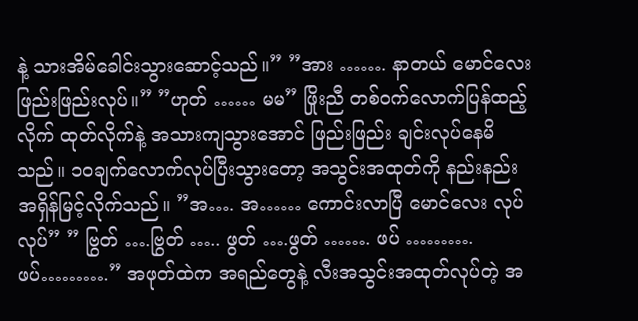နဲ့ သားအိမ်ခေါင်းသွားဆောင့်သည်။” ”အား ……. နာတယ် မောင်လေး ဖြည်းဖြည်းလုပ်။” ”ဟုတ် …… မမ” ဖြိုးညီ တစ်ဝက်လောက်ပြန်ထည့်လိုက် ထုတ်လိုက်နဲ့ အသားကျသွားအောင် ဖြည်းဖြည်း ချင်းလုပ်နေမိသည်။ ၁၀ချက်လောက်လုပ်ပြီးသွားတော့ အသွင်းအထုတ်ကို နည်းနည်းအရှိန်မြင့်လိုက်သည်။ ”အ…. အ…… ကောင်းလာပြီ မောင်လေး လုပ်လုပ်” ” ဗြွတ် ….ဗြွတ် ….. ဖွတ် ….ဖွတ် ……. ဖပ် ………. ဖပ်……….” အဖုတ်ထဲက အရည်တွေနဲ့ လီးအသွင်းအထုတ်လုပ်တဲ့ အ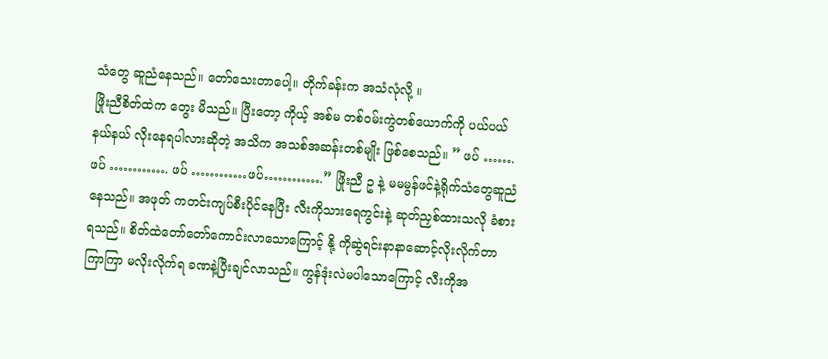သံတွေ ဆူညံနေသည်။ တော်သေးတာပေါ့။ တိုက်ခန်းက အသံလုံလို့ ။
ဖြိုးညီစိတ်ထဲက တွေး မိသည်။ ပြီးတော့ ကိုယ့် အစ်မ တစ်ဝမ်းကွဲတစ်ယောက်ကို ပယ်ပယ်နယ်နယ် လိုးနေရပါလားဆိုတဲ့ အသိက အသစ်အဆန်းတစ်မျိုး ဖြစ်စေသည်။ ” ဖပ် ……. ဖပ် …………. ဖပ် …………ဖပ်………….” ဖြိုးညီ ဥ နဲ့ မမမွန်ဖင်နဲ့ရိုက်သံတွေဆူညံ နေသည်။ အဖုတ် ကတင်းကျပ်စီးပိုင်နေပြီး လီးကိုသားရေကွင်းနဲ့ ဆုတ်ညှစ်ထားသလို ခံစားရသည်။ စိတ်ထဲတော်တော်ကောင်းလာသောကြောင့် နို့ ကိုဆွဲရင်းနာနာဆောင့်လိုးလိုက်တာ ကြာကြာ မလိုးလိုက်ရ ခဏနဲ့ပြီးချင်လာသည်။ ကွန်ဒုံးလဲမပါသောကြောင့် လီးကိုအ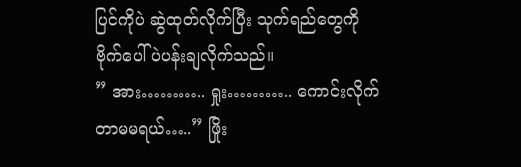ပြင်ကိုပဲ ဆွဲထုတ်လိုက်ပြီး သုက်ရည်တွေကို ဗိုက်ပေါ်ပဲပန်းချလိုက်သည်။
” အား……….. ရှုး……….. ကောင်းလိုက်တာမမရယ်…..” ဖြိုး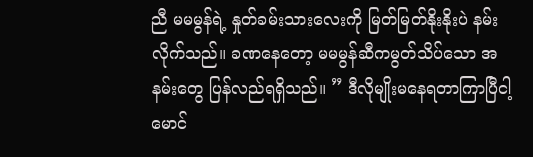ညီ မမမွန်ရဲ့ နှုတ်ခမ်းသားလေးကို မြတ်မြတ်နိုးနိုးပဲ နမ်းလိုက်သည်။ ခဏနေတော့ မမမွန်ဆီကမွတ်သိပ်သော အနမ်းတွေ ပြန်လည်ရရှိသည်။ ” ဒီလိုမျိုးမနေရတာကြာပြီငါ့မောင်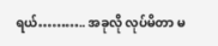ရယ်……….. အခုလို လုပ်မိတာ မ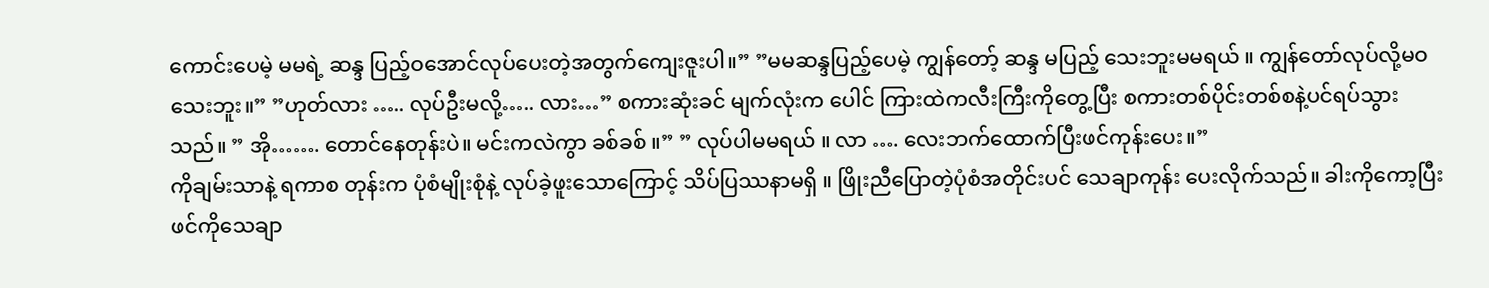ကောင်းပေမဲ့ မမရဲ့ ဆန္ဒ ပြည့်ဝအောင်လုပ်ပေးတဲ့အတွက်ကျေးဇူးပါ။” ”မမဆန္ဒပြည့်ပေမဲ့ ကျွန်တော့် ဆန္ဒ မပြည့် သေးဘူးမမရယ် ။ ကျွန်တော်လုပ်လို့မဝသေးဘူး။” ”ဟုတ်လား ….. လုပ်ဦးမလို့….. လား…” စကားဆုံးခင် မျက်လုံးက ပေါင် ကြားထဲကလီးကြီးကိုတွေ့ပြီး စကားတစ်ပိုင်းတစ်စနဲ့ပင်ရပ်သွားသည်။ ” အို……. တောင်နေတုန်းပဲ။ မင်းကလဲကွာ ခစ်ခစ် ။” ” လုပ်ပါမမရယ် ။ လာ …. လေးဘက်ထောက်ပြီးဖင်ကုန်းပေး။”
ကိုချမ်းသာနဲ့ ရကာစ တုန်းက ပုံစံမျိုးစုံနဲ့ လုပ်ခဲ့ဖူးသောကြောင့် သိပ်ပြဿနာမရှိ ။ ဖြိုးညီပြောတဲ့ပုံစံအတိုင်းပင် သေချာကုန်း ပေးလိုက်သည်။ ခါးကိုကော့ပြီးဖင်ကိုသေချာ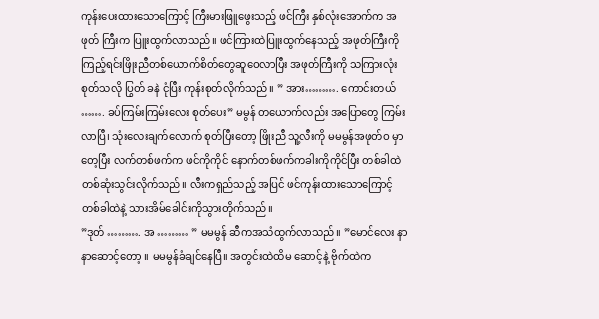ကုန်းပေးထားသောကြောင့် ကြီးမားဖြူဖွေးသည့် ဖင်ကြီး နှစ်လုံးအောက်က အဖုတ် ကြီးက ပြူးထွက်လာသည်။ ဖင်ကြားထဲပြူးထွက်နေသည့် အဖုတ်ကြီးကိုကြည့်ရင်းဖြိုးညီတစ်ယောက်စိတ်တွေဆူဝေလာပြီး အဖုတ်ကြီးကို သကြားလုံးစုတ်သလို ပြွတ် ခနဲ ငုံပြီး ကုန်းစုတ်လိုက်သည်။ ” အား………. ကောင်းတယ် ……. ခပ်ကြမ်းကြမ်းလေး စုတ်ပေး” မမွန် တယောက်လည်း အပြောတွေ ကြမ်းလာပြီ၊ သုံးလေးချက်လောက် စုတ်ပြီးတော့ ဖြိုးညီ သူ့လီးကို မမမွန်အဖုတ်ဝ မှာတေ့ပြီး လက်တစ်ဖက်က ဖင်ကိုကိုင် နောက်တစ်ဖက်ကခါးကိုကိုင်ပြီး တစ်ခါထဲ တစ်ဆုံးသွင်းလိုက်သည်။ လီးကရှည်သည့် အပြင် ဖင်ကုန်းထားသောကြောင့် တစ်ခါထဲနဲ့ သားအိမ်ခေါင်းကိုသွားတိုက်သည်။
”ဒုတ် ………. အ ……… ” မမမွန် ဆီကအသံထွက်လာသည်။ ”မောင်လေး နာနာဆောင့်တော့ ။ မမမွန်ခံချင်နေပြီ။ အတွင်းထဲထိမ ဆောင့်နဲ့ ဗိုက်ထဲက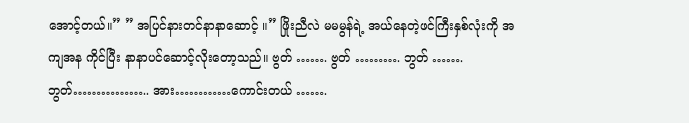အောင့်တယ်။” ” အပြင်နားတင်နာနာဆောင့် ။” ဖြိုးညီလဲ မမမွန်ရဲ့ အယ်နေတဲ့ဖင်ကြီးနှစ်လုံးကို အကျအန ကိုင်ပြီး နာနာပင်ဆောင့်လိုးတော့သည်။ ဗွတ် ……. ဗွတ် ………. ဘွတ် ……. ဘွတ်…………….. အား…………ကောင်းတယ် …….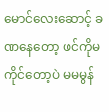မောင်လေးဆောင့် ခဏနေတော့ ဖင်ကိုမကိုင်တော့ပဲ မမမွန်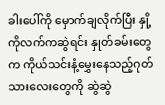ခါးပေါ်ကို မှောက်ချလိုက်ပြီး နှို့ ကိုလက်ကဆွဲရင်း နှုတ်ခမ်းတွေက ကိုယ်သင်းနံ့မွှေးနေသည့်ဂုတ်သားလေးတွေကို ဆွဲဆွဲ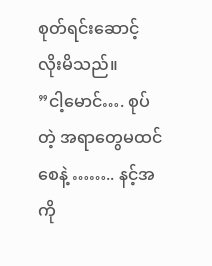စုတ်ရင်းဆောင့်လိုးမိသည်။
”ငါ့မောင်…. စုပ်တဲ့ အရာတွေမထင်စေနဲ့ …….. နင့်အကို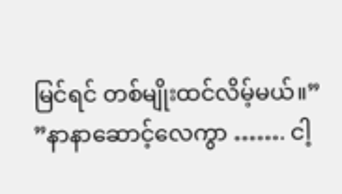မြင်ရင် တစ်မျိုးထင်လိမ့်မယ်။” ”နာနာဆောင့်လေကွာ ……. ငါ့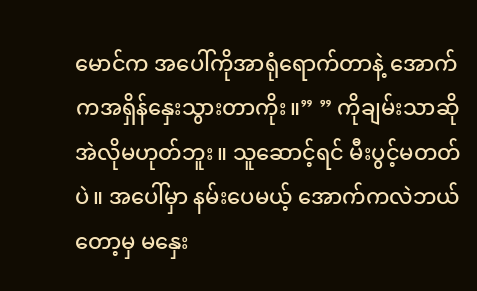မောင်က အပေါ်ကိုအာရုံရောက်တာနဲ့ အောက်ကအရှိန်နှေးသွားတာကိုး။” ” ကိုချမ်းသာဆိုအဲလိုမဟုတ်ဘူး။ သူဆောင့်ရင် မီးပွင့်မတတ်ပဲ။ အပေါ်မှာ နမ်းပေမယ့် အောက်ကလဲဘယ်တော့မှ မနှေး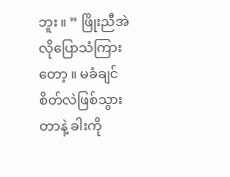ဘူး။ ” ဖြိုးညီအဲလိုပြောသံကြားတော့ ။ မခံချင်စိတ်လဲဖြစ်သွားတာနဲ့ ခါးကို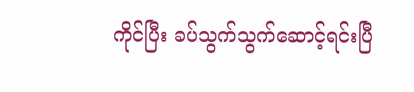ကိုင်ပြီး ခပ်သွက်သွက်ဆောင့်ရင်းပြီ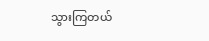သွားကြတယ်